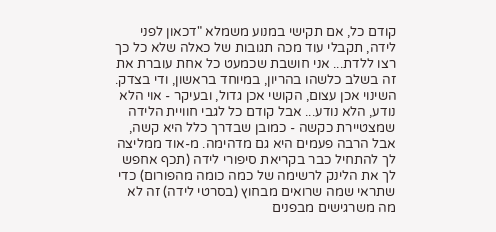קודם כל, אם תקישי במנוע משמלא "דכאון לפני לידה, תקבלי עוד מכה תגובות של כאלה שלא כל כך רצו ללדת... אני חושבת שכמעט כל אחת עוברת את זה בשלב כלשהו בהריון, במיוחד בראשון, ודי בצדק. השינוי אכן עצום, הקושי אכן גדול, ובעיקר - אוי הלא נודע, הלא נודע... אבל קודם כל לגבי חוויית הלידה שמצטיירת כקשה - כמובן שבדרך כלל היא קשה, אבל הרבה פעמים היא גם מדהימה. מ-אוד ממליצה לך להתחיל כבר בקריאת סיפורי לידה (תכף אחפש לך את הלינק לרשימה של כמה כומה מהפורום) כדי שתראי שמה שרואים מבחוץ (בסרטי לידה) זה לא מה משרגישים מבפנים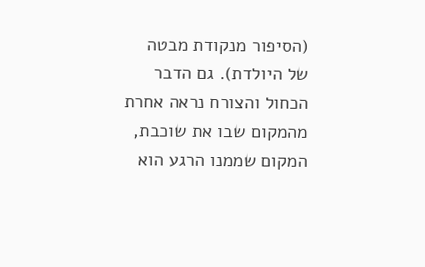(הסיפור מנקודת מבטה של היולדת). גם הדבר הכחול והצורח נראה אחרת מהמקום שבו את שוכבת, המקום שממנו הרגע הוא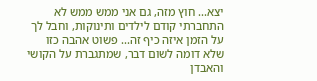יצא... חוץ מזה, גם אני ממש ממש לא התחברתי קודם לילדים ותינוקות, וחבל לך על הזמן איזה כיף זה... פשוט אהבה כזו שלא דומה לשום דבר, שמתגברת על הקושי והאבדן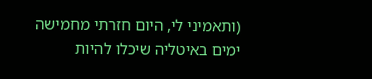(ותאמיני לי, היום חזרתי מחמישה ימים באיטליה שיכלו להיות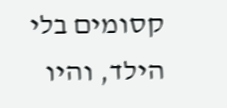קסומים בלי הילד, והיו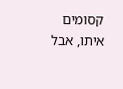קסומים איתו, אבל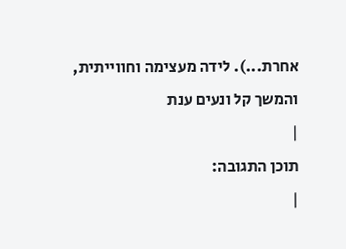אחרת...). לידה מעצימה וחווייתית, והמשך קל ונעים ענת
|
תוכן התגובה:
|